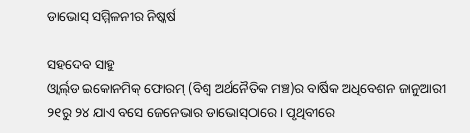ଡାଭୋସ୍‌ ସମ୍ମିଳନୀର ନିଷ୍କର୍ଷ

ସହଦେବ ସାହୁ
ଓ୍ବାର୍ଲ୍‌ଡ ଇକୋନମିକ୍‌ ଫୋରମ୍‌ (ବିଶ୍ୱ ଅର୍ଥନୈତିକ ମଞ୍ଚ)ର ବାର୍ଷିକ ଅଧିବେଶନ ଜାନୁଆରୀ ୨୧ରୁ ୨୪ ଯାଏ ବସେ ଜେନେଭାର ଡାଭୋସ୍‌ଠାରେ। ପୃଥିବୀରେ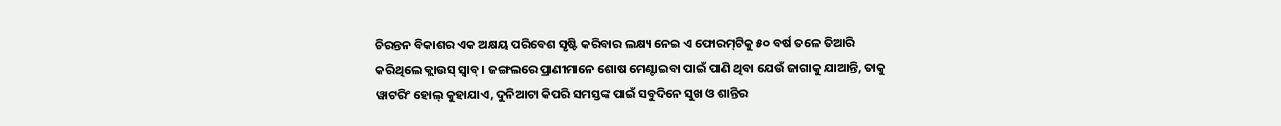ଚିରନ୍ତନ ବିକାଶର ଏକ ଅକ୍ଷୟ ପରିବେଶ ସୃଷ୍ଟି କରିବାର ଲକ୍ଷ୍ୟ ନେଇ ଏ ଫୋରମ୍‌ଟିକୁ ୫୦ ବର୍ଷ ତଳେ ତିଆରି କରିଥିଲେ କ୍ଲାଉସ୍‌ ସ୍ବାବ୍‌। ଜଙ୍ଗଲରେ ପ୍ରାଣୀମାନେ ଶୋଷ ମେଣ୍ଟାଇବା ପାଇଁ ପାଣି ଥିବା ଯେଉଁ ଜାଗାକୁ ଯାଆନ୍ତି, ତାକୁ ୱାଟରିଂ ହୋଲ୍‌ କୁହାଯାଏ, ଦୁନିଆଟା କିପରି ସମସ୍ତଙ୍କ ପାଇଁ ସବୁଦିନେ ସୁଖ ଓ ଶାନ୍ତିର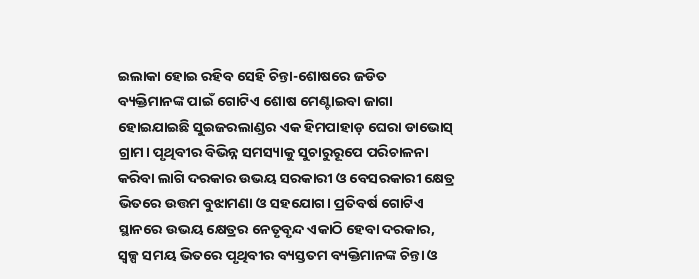ଇଲାକା ହୋଇ ରହିବ ସେହି ଚିନ୍ତା-ଶୋଷରେ ଜଡିତ ବ୍ୟକ୍ତିମାନଙ୍କ ପାଇଁ ଗୋଟିଏ ଶୋଷ ମେଣ୍ଟାଇବା ଜାଗା ହୋଇଯାଇଛି ସୁଇଜରଲାଣ୍ଡର ଏକ ହିମପାହାଡ଼ ଘେରା ଡାଭୋସ୍‌ ଗ୍ରାମ। ପୃଥିବୀର ବିଭିନ୍ନ ସମସ୍ୟାକୁ ସୁଚାରୁରୂପେ ପରିଚାଳନା କରିବା ଲାଗି ଦରକାର ଉଭୟ ସରକାରୀ ଓ ବେସରକାରୀ କ୍ଷେତ୍ର ଭିତରେ ଉତ୍ତମ ବୁଝାମଣା ଓ ସହଯୋଗ। ପ୍ରତିବର୍ଷ ଗୋଟିଏ ସ୍ଥାନରେ ଉଭୟ କ୍ଷେତ୍ରର ନେତୃବୃନ୍ଦ ଏକାଠି ହେବା ଦରକାର, ସ୍ବଳ୍ପ ସମୟ ଭିତରେ ପୃଥିବୀର ବ୍ୟସ୍ତତମ ବ୍ୟକ୍ତିମାନଙ୍କ ଚିନ୍ତା ଓ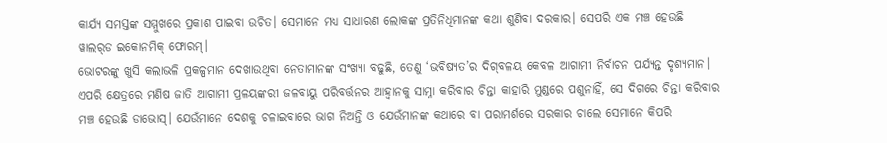କାର୍ଯ୍ୟ ସମସ୍ତଙ୍କ ସମ୍ମୁଖରେ ପ୍ରକାଶ ପାଇବା ଉଚିତ। ସେମାନେ ମଧ୍ୟ ସାଧାରଣ ଲୋକଙ୍କ ପ୍ରତିନିଧିମାନଙ୍କ କଥା ଶୁଣିବା ଦରକାର। ସେପରି ଏକ ମଞ୍ଚ ହେଉଛି ୱାଲର୍‌ଡ ଇକୋନମିକ୍‌ ଫୋରମ୍‌।
ଭୋଟରଙ୍କୁ ଖୁସି କଲାଭଳି ପ୍ରକଳ୍ପମାନ ଦେଖାଉଥିବା ନେତାମାନଙ୍କ ସଂଖ୍ୟା ବଢୁଛି, ତେଣୁ ‘ଭବିଷ୍ୟତ’ର ଦିଗ୍‌ବଳୟ କେବଳ ଆଗାମୀ ନିର୍ବାଚନ ପର୍ଯ୍ୟନ୍ତ ଦୃଶ୍ୟମାନ। ଏପରି କ୍ଷେତ୍ରରେ ମଣିଷ ଜାତି ଆଗାମୀ ପ୍ରଳୟଙ୍କରୀ ଜଳବାୟୁ ପରିବର୍ତ୍ତନର ଆହ୍ବାନକୁ ସାମ୍ନା କରିବାର ଚିନ୍ତା କାହାରି ମୁଣ୍ଡରେ ପଶୁନାହିଁ, ସେ ଦିଗରେ ଚିନ୍ତା କରିବାର ମଞ୍ଚ ହେଉଛି ଡାଭୋସ୍‌। ଯେଉଁମାନେ ଦେଶକୁ ଚଳାଇବାରେ ଭାଗ ନିଅନ୍ତି ଓ ଯେଉଁମାନଙ୍କ କଥାରେ ବା ପରାମର୍ଶରେ ସରକାର ଚାଲେ ସେମାନେ କିପରି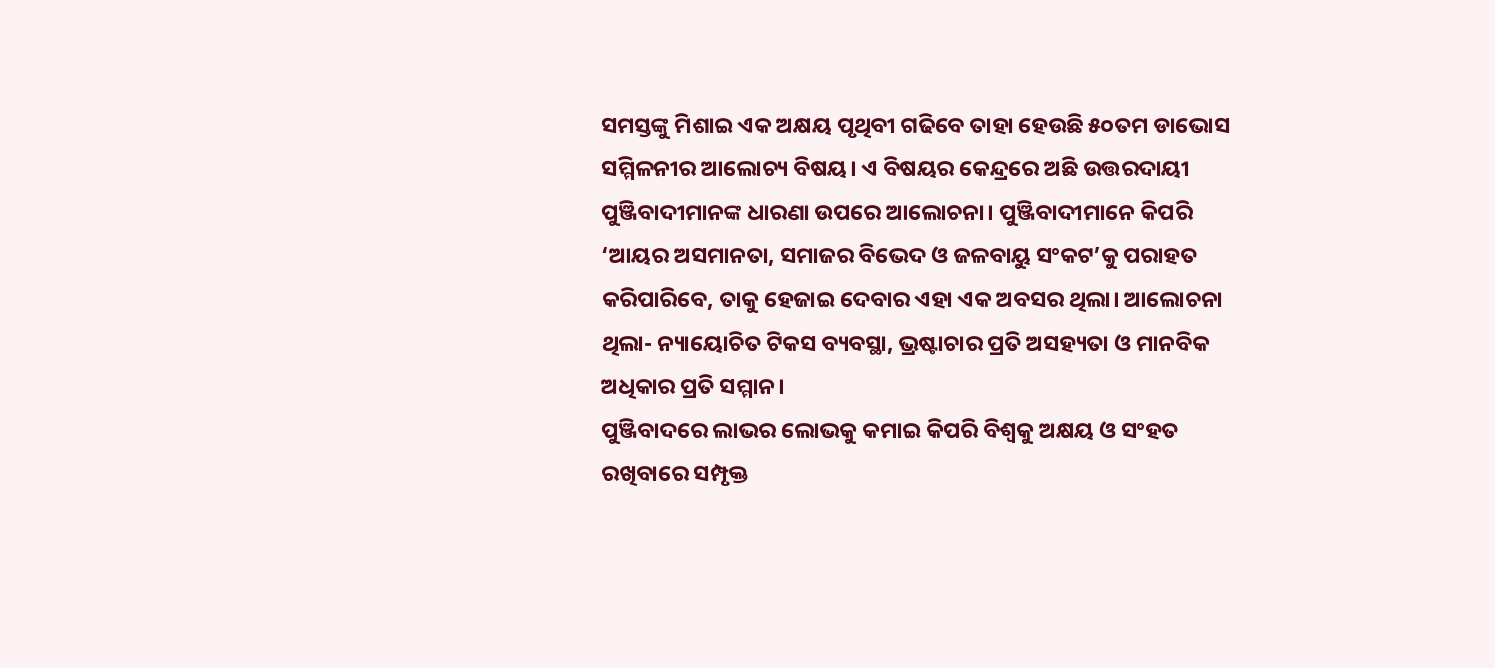ସମସ୍ତଙ୍କୁ ମିଶାଇ ଏକ ଅକ୍ଷୟ ପୃଥିବୀ ଗଢିବେ ତାହା ହେଉଛି ୫୦ତମ ଡାଭୋସ ସମ୍ମିଳନୀର ଆଲୋଚ୍ୟ ବିଷୟ। ଏ ବିଷୟର କେନ୍ଦ୍ରରେ ଅଛି ଉତ୍ତରଦାୟୀ ପୁଞ୍ଜିବାଦୀମାନଙ୍କ ଧାରଣା ଉପରେ ଆଲୋଚନା। ପୁଞ୍ଜିବାଦୀମାନେ କିପରି ‘ଆୟର ଅସମାନତା, ସମାଜର ବିଭେଦ ଓ ଜଳବାୟୁ ସଂକଟ’କୁ ପରାହତ କରିପାରିବେ, ତାକୁ ହେଜାଇ ଦେବାର ଏହା ଏକ ଅବସର ଥିଲା। ଆଲୋଚନା ଥିଲା- ନ୍ୟାୟୋଚିତ ଟିକସ ବ୍ୟବସ୍ଥା, ଭ୍ରଷ୍ଟାଚାର ପ୍ରତି ଅସହ୍ୟତା ଓ ମାନବିକ ଅଧିକାର ପ୍ରତି ସମ୍ମାନ।
ପୁଞ୍ଜିବାଦରେ ଲାଭର ଲୋଭକୁ କମାଇ କିପରି ବିଶ୍ୱକୁ ଅକ୍ଷୟ ଓ ସଂହତ ରଖିବାରେ ସମ୍ପୃକ୍ତ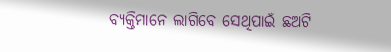ବ୍ୟକ୍ତିମାନେ ଲାଗିବେ ସେଥିପାଇଁ ଛଅଟି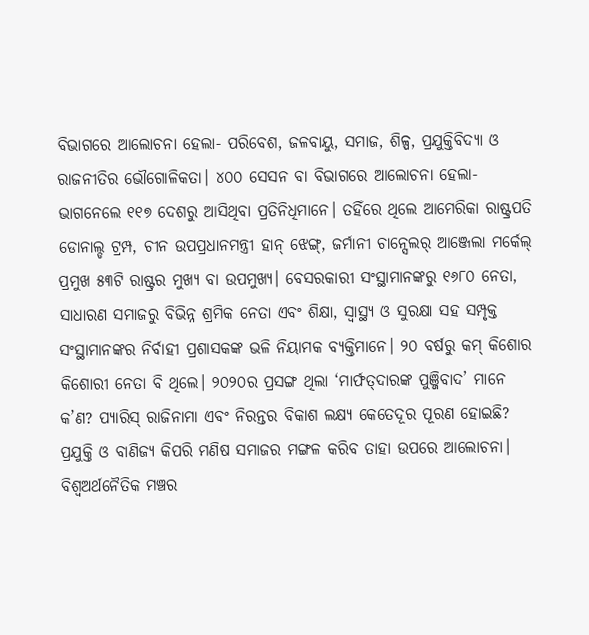ବିଭାଗରେ ଆଲୋଚନା ହେଲା- ପରିବେଶ, ଜଳବାୟୁ, ସମାଜ, ଶିଳ୍ପ, ପ୍ରଯୁକ୍ତିବିଦ୍ୟା ଓ ରାଜନୀତିର ଭୌଗୋଳିକତା। ୪୦୦ ସେସନ ବା ବିଭାଗରେ ଆଲୋଚନା ହେଲା- ଭାଗନେଲେ ୧୧୭ ଦେଶରୁ ଆସିଥିବା ପ୍ରତିନିଧିମାନେ। ତହିଁରେ ଥିଲେ ଆମେରିକା ରାଷ୍ଟ୍ରପତି ଡୋନାଲ୍ଡ ଟ୍ରମ୍ପ, ଚୀନ ଉପପ୍ରଧାନମନ୍ତ୍ରୀ ହାନ୍‌ ଝେଙ୍ଗ୍‌, ଜର୍ମାନୀ ଚାନ୍ସେଲର୍‌ ଆଞ୍ଜେଲା ମର୍କେଲ୍‌ ପ୍ରମୁଖ ୫୩ଟି ରାଷ୍ଟ୍ରର ମୁଖ୍ୟ ବା ଉପମୁଖ୍ୟ। ବେସରକାରୀ ସଂସ୍ଥାମାନଙ୍କରୁ ୧୬୮୦ ନେତା, ସାଧାରଣ ସମାଜରୁ ବିଭିନ୍ନ ଶ୍ରମିକ ନେତା ଏବଂ ଶିକ୍ଷା, ସ୍ବାସ୍ଥ୍ୟ ଓ ସୁରକ୍ଷା ସହ ସମ୍ପୃକ୍ତ ସଂସ୍ଥାମାନଙ୍କର ନିର୍ବାହୀ ପ୍ରଶାସକଙ୍କ ଭଳି ନିୟାମକ ବ୍ୟକ୍ତିମାନେ। ୨୦ ବର୍ଷରୁ କମ୍‌ କିଶୋର କିଶୋରୀ ନେତା ବି ଥିଲେ। ୨୦୨୦ର ପ୍ରସଙ୍ଗ ଥିଲା ‘ମାର୍ଫତ୍‌ଦାରଙ୍କ ପୁଞ୍ଜିବାଦ’ ମାନେ କ’ଣ? ପ୍ୟାରିସ୍‌ ରାଜିନାମା ଏବଂ ନିରନ୍ତର ବିକାଶ ଲକ୍ଷ୍ୟ କେତେଦୂର ପୂରଣ ହୋଇଛି? ପ୍ରଯୁକ୍ତି ଓ ବାଣିଜ୍ୟ କିପରି ମଣିଷ ସମାଜର ମଙ୍ଗଳ କରିବ ତାହା ଉପରେ ଆଲୋଚନା। ବିଶ୍ୱଅର୍ଥନୈତିକ ମଞ୍ଚର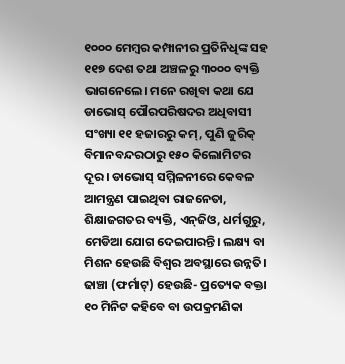୧୦୦୦ ମେମ୍ବର କମ୍ପାନୀର ପ୍ରତିନିଧିଙ୍କ ସହ ୧୧୭ ଦେଶ ତଥା ଅଞ୍ଚଳରୁ ୩୦୦୦ ବ୍ୟକ୍ତି ଭାଗନେଲେ। ମନେ ରଖିବା କଥା ଯେ ଡାଭୋସ୍‌ ପୌରପରିଷଦର ଅଧିବାସୀ ସଂଖ୍ୟା ୧୧ ହଜାରରୁ କମ୍‌, ପୁଣି ଜୁରିକ୍‌ ବିମାନବନ୍ଦରଠାରୁ ୧୫୦ କିଲୋମିଟର ଦୂର। ଡାଭୋସ୍‌ ସମ୍ମିଳନୀରେ କେବଳ ଆମନ୍ତ୍ରଣ ପାଇଥିବା ରାଜନେତା, ଶିକ୍ଷାଜଗତର ବ୍ୟକ୍ତି, ଏନ୍‌ଜିଓ, ଧର୍ମଗୁରୁ, ମେଡିଆ ଯୋଗ ଦେଇପାରନ୍ତି। ଲକ୍ଷ୍ୟ ବା ମିଶନ ହେଉଛି ବିଶ୍ୱର ଅବସ୍ଥାରେ ଉନ୍ନତି। ଢାଞ୍ଚା (ଫର୍ମାଟ୍‌) ହେଉଛି- ପ୍ରତ୍ୟେକ ବକ୍ତା ୧୦ ମିନିଟ କହିବେ ବା ଉପକ୍ରମଣିକା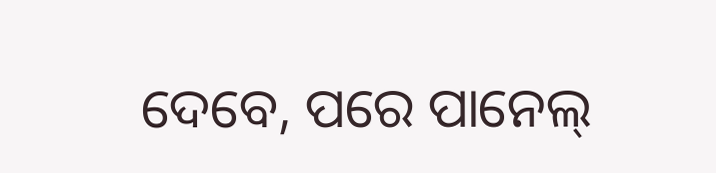ଦେବେ, ପରେ ପାନେଲ୍‌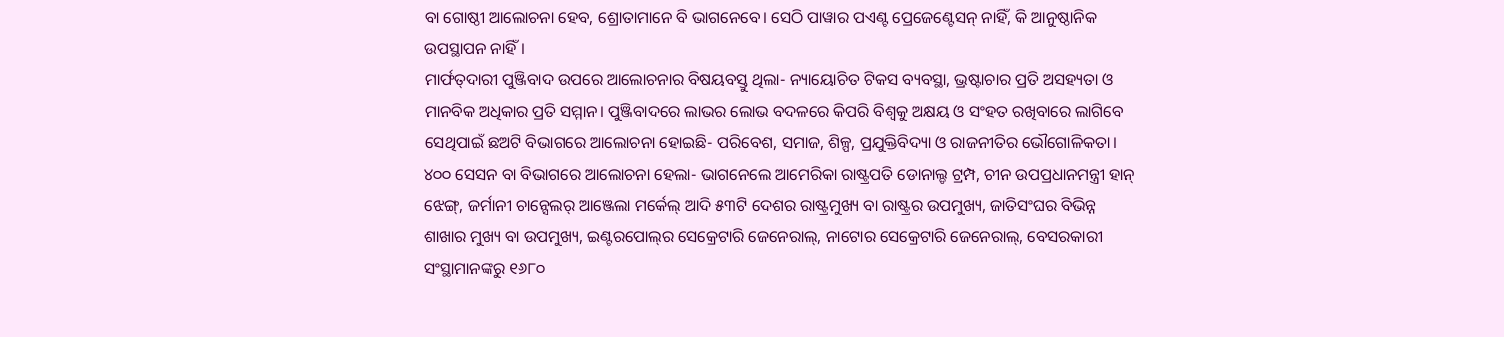ବା ଗୋଷ୍ଠୀ ଆଲୋଚନା ହେବ, ଶ୍ରୋତାମାନେ ବି ଭାଗନେବେ। ସେଠି ପାୱାର ପଏଣ୍ଟ ପ୍ରେଜେଣ୍ଟେସନ୍‌ ନାହିଁ, କି ଆନୁଷ୍ଠାନିକ ଉପସ୍ଥାପନ ନାହିଁ।
ମାର୍ଫତ୍‌ଦାରୀ ପୁଞ୍ଜିବାଦ ଉପରେ ଆଲୋଚନାର ବିଷୟବସ୍ତୁ ଥିଲା- ନ୍ୟାୟୋଚିତ ଟିକସ ବ୍ୟବସ୍ଥା, ଭ୍ରଷ୍ଟାଚାର ପ୍ରତି ଅସହ୍ୟତା ଓ ମାନବିକ ଅଧିକାର ପ୍ରତି ସମ୍ମାନ। ପୁଞ୍ଜିବାଦରେ ଲାଭର ଲୋଭ ବଦଳରେ କିପରି ବିଶ୍ୱକୁ ଅକ୍ଷୟ ଓ ସଂହତ ରଖିବାରେ ଲାଗିବେ ସେଥିପାଇଁ ଛଅଟି ବିଭାଗରେ ଆଲୋଚନା ହୋଇଛି- ପରିବେଶ, ସମାଜ, ଶିଳ୍ପ, ପ୍ରଯୁକ୍ତିବିଦ୍ୟା ଓ ରାଜନୀତିର ଭୌଗୋଳିକତା। ୪୦୦ ସେସନ ବା ବିଭାଗରେ ଆଲୋଚନା ହେଲା- ଭାଗନେଲେ ଆମେରିକା ରାଷ୍ଟ୍ରପତି ଡୋନାଲ୍ଡ ଟ୍ରମ୍ପ, ଚୀନ ଉପପ୍ରଧାନମନ୍ତ୍ରୀ ହାନ୍‌ ଝେଙ୍ଗ୍‌, ଜର୍ମାନୀ ଚାନ୍ସେଲର୍‌ ଆଞ୍ଜେଲା ମର୍କେଲ୍‌ ଆଦି ୫୩ଟି ଦେଶର ରାଷ୍ଟ୍ରମୁଖ୍ୟ ବା ରାଷ୍ଟ୍ରର ଉପମୁଖ୍ୟ, ଜାତିସଂଘର ବିଭିନ୍ନ ଶାଖାର ମୁଖ୍ୟ ବା ଉପମୁଖ୍ୟ, ଇଣ୍ଟରପୋଲ୍‌ର ସେକ୍ରେଟାରି ଜେନେରାଲ୍‌, ନାଟୋର ସେକ୍ରେଟାରି ଜେନେରାଲ୍‌, ବେସରକାରୀ ସଂସ୍ଥାମାନଙ୍କରୁ ୧୬୮୦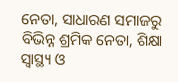ନେତା, ସାଧାରଣ ସମାଜରୁ ବିଭିନ୍ନ ଶ୍ରମିକ ନେତା, ଶିକ୍ଷା ସ୍ବାସ୍ଥ୍ୟ ଓ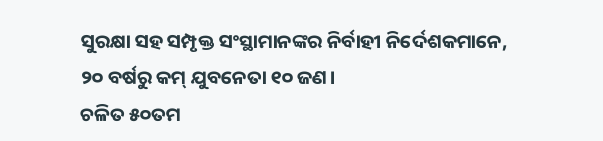ସୁରକ୍ଷା ସହ ସମ୍ପୃକ୍ତ ସଂସ୍ଥାମାନଙ୍କର ନିର୍ବାହୀ ନିର୍ଦେଶକମାନେ, ୨୦ ବର୍ଷରୁ କମ୍‌ ଯୁବନେତା ୧୦ ଜଣ।
ଚଳିତ ୫୦ତମ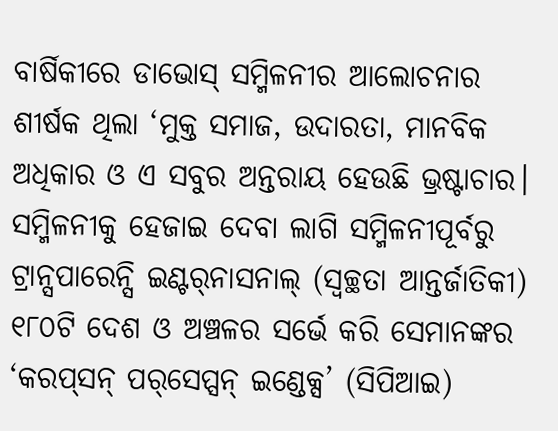ବାର୍ଷିକୀରେ ଡାଭୋସ୍‌ ସମ୍ମିଳନୀର ଆଲୋଚନାର ଶୀର୍ଷକ ଥିଲା ‘ମୁକ୍ତ ସମାଜ, ଉଦାରତା, ମାନବିକ ଅଧିକାର ଓ ଏ ସବୁର ଅନ୍ତରାୟ ହେଉଛି ଭ୍ରଷ୍ଟାଚାର। ସମ୍ମିଳନୀକୁ ହେଜାଇ ଦେବା ଲାଗି ସମ୍ମିଳନୀପୂର୍ବରୁ ଟ୍ରାନ୍ସପାରେନ୍ସି ଇଣ୍ଟର୍‌ନାସନାଲ୍‌ (ସ୍ବଚ୍ଛତା ଆନ୍ତର୍ଜାତିକୀ) ୧୮୦ଟି ଦେଶ ଓ ଅଞ୍ଚଳର ସର୍ଭେ କରି ସେମାନଙ୍କର ‘କରପ୍‌ସନ୍‌ ପର୍‌ସେପ୍ସନ୍‌ ଇଣ୍ଡେକ୍ସ’ (ସିପିଆଇ)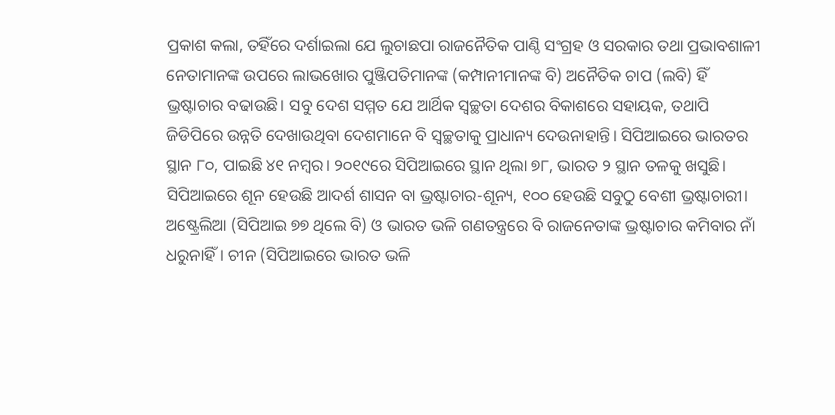ପ୍ରକାଶ କଲା, ତହିଁରେ ଦର୍ଶାଇଲା ଯେ ଲୁଚାଛପା ରାଜନୈତିକ ପାଣ୍ଠି ସଂଗ୍ରହ ଓ ସରକାର ତଥା ପ୍ରଭାବଶାଳୀ ନେତାମାନଙ୍କ ଉପରେ ଲାଭଖୋର ପୁଞ୍ଜିପତିମାନଙ୍କ (କମ୍ପାନୀମାନଙ୍କ ବି) ଅନୈତିକ ଚାପ (ଲବି) ହିଁ ଭ୍ରଷ୍ଟାଚାର ବଢାଉଛି। ସବୁ ଦେଶ ସମ୍ମତ ଯେ ଆର୍ଥିକ ସ୍ବଚ୍ଛତା ଦେଶର ବିକାଶରେ ସହାୟକ, ତଥାପି ଜିଡିପିରେ ଉନ୍ନତି ଦେଖାଉଥିବା ଦେଶମାନେ ବି ସ୍ବଚ୍ଛତାକୁ ପ୍ରାଧାନ୍ୟ ଦେଉନାହାନ୍ତି। ସିପିଆଇରେ ଭାରତର ସ୍ଥାନ ୮୦, ପାଇଛି ୪୧ ନମ୍ବର। ୨୦୧୯ରେ ସିପିଆଇରେ ସ୍ଥାନ ଥିଲା ୭୮, ଭାରତ ୨ ସ୍ଥାନ ତଳକୁ ଖସୁଛି। ସିପିଆଇରେ ଶୂନ ହେଉଛି ଆଦର୍ଶ ଶାସନ ବା ଭ୍ରଷ୍ଟାଚାର-ଶୂନ୍ୟ, ୧୦୦ ହେଉଛି ସବୁଠୁ ବେଶୀ ଭ୍ରଷ୍ଟାଚାରୀ। ଅଷ୍ଟ୍ରେଲିଆ (ସିପିଆଇ ୭୭ ଥିଲେ ବି) ଓ ଭାରତ ଭଳି ଗଣତନ୍ତ୍ରରେ ବି ରାଜନେତାଙ୍କ ଭ୍ରଷ୍ଟାଚାର କମିବାର ନାଁ ଧରୁନାହିଁ। ଚୀନ (ସିପିଆଇରେ ଭାରତ ଭଳି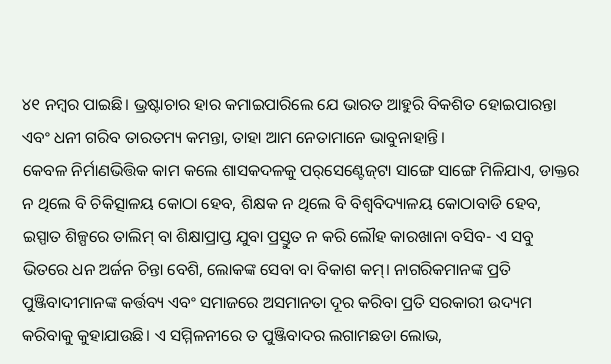୪୧ ନମ୍ବର ପାଇଛି। ଭ୍ରଷ୍ଟାଚାର ହାର କମାଇପାରିଲେ ଯେ ଭାରତ ଆହୁରି ବିକଶିତ ହୋଇପାରନ୍ତା ଏବଂ ଧନୀ ଗରିବ ତାରତମ୍ୟ କମନ୍ତା, ତାହା ଆମ ନେତାମାନେ ଭାବୁନାହାନ୍ତି।
କେବଳ ନିର୍ମାଣଭିତ୍ତିକ କାମ କଲେ ଶାସକଦଳକୁ ପର୍‌ସେଣ୍ଟେଜ୍‌ଟା ସାଙ୍ଗେ ସାଙ୍ଗେ ମିଳିଯାଏ, ଡାକ୍ତର ନ ଥିଲେ ବି ଚିକିତ୍ସାଳୟ କୋଠା ହେବ, ଶିକ୍ଷକ ନ ଥିଲେ ବି ବିଶ୍ୱବିଦ୍ୟାଳୟ କୋଠାବାଡି ହେବ, ଇସ୍ପାତ ଶିଳ୍ପରେ ତାଲିମ୍‌ ବା ଶିକ୍ଷାପ୍ରାପ୍ତ ଯୁବା ପ୍ରସ୍ତୁତ ନ କରି ଲୌହ କାରଖାନା ବସିବ- ଏ ସବୁ ଭିତରେ ଧନ ଅର୍ଜନ ଚିନ୍ତା ବେଶି, ଲୋକଙ୍କ ସେବା ବା ବିକାଶ କମ୍‌। ନାଗରିକମାନଙ୍କ ପ୍ରତି ପୁଞ୍ଜିବାଦୀମାନଙ୍କ କର୍ତ୍ତବ୍ୟ ଏବଂ ସମାଜରେ ଅସମାନତା ଦୂର କରିବା ପ୍ରତି ସରକାରୀ ଉଦ୍ୟମ କରିବାକୁ କୁହାଯାଉଛି। ଏ ସମ୍ମିଳନୀରେ ତ ପୁଞ୍ଜିବାଦର ଲଗାମଛଡା ଲୋଭ,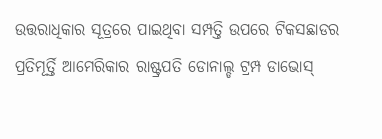ଉତ୍ତରାଧିକାର ସୂତ୍ରରେ ପାଇଥିବା ସମ୍ପତ୍ତି ଉପରେ ଟିକସଛାଡର ପ୍ରତିମୂର୍ତ୍ତି ଆମେରିକାର ରାଷ୍ଟ୍ରପତି ଡୋନାଲ୍ଡ ଟ୍ରମ୍ପ ଡାଭୋସ୍‌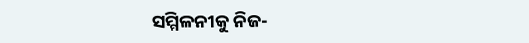ସମ୍ମିଳନୀକୁ ନିଜ-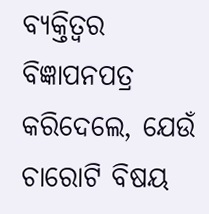ବ୍ୟକ୍ତିତ୍ୱର ବିଜ୍ଞାପନପତ୍ର କରିଦେଲେ, ଯେଉଁ ଚାରୋଟି ବିଷୟ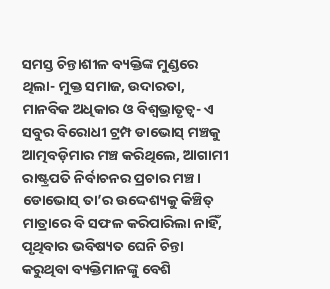ସମସ୍ତ ଚିନ୍ତାଶୀଳ ବ୍ୟକ୍ତିଙ୍କ ମୁଣ୍ଡରେ ଥିଲା- ମୁକ୍ତ ସମାଜ, ଉଦାରତା, ମାନବିକ ଅଧିକାର ଓ ବିଶ୍ୱଭ୍ରାତୃତ୍ୱ- ଏ ସବୁର ବିରୋଧୀ ଟ୍ରମ୍ପ ଡାଭୋସ୍‌ ମଞ୍ଚକୁ ଆତ୍ମବଡ଼ିମାର ମଞ୍ଚ କରିଥିଲେ, ଆଗାମୀ ରାଷ୍ଟ୍ରପତି ନିର୍ବାଚନର ପ୍ରଚାର ମଞ୍ଚ। ଡୋଭୋସ୍‌ ତା’ର ଉଦ୍ଦେଶ୍ୟକୁ କିଞ୍ଚିତ୍‌ ମାତ୍ରାରେ ବି ସଫଳ କରିପାରିଲା ନାହିଁ, ପୃଥିବାର ଭବିଷ୍ୟତ ଘେନି ଚିନ୍ତା କରୁଥିବା ବ୍ୟକ୍ତିମାନଙ୍କୁ ବେଶି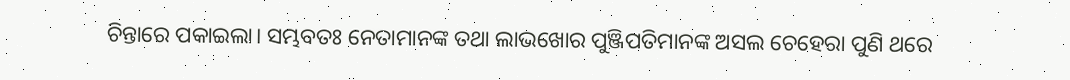ଚିନ୍ତାରେ ପକାଇଲା। ସମ୍ଭବତଃ ନେତାମାନଙ୍କ ତଥା ଲାଭଖୋର ପୁଞ୍ଜିପତିମାନଙ୍କ ଅସଲ ଚେହେରା ପୁଣି ଥରେ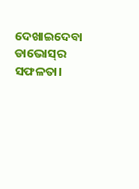ଦେଖାଇଦେବା ଡାଭୋସ୍‌ର ସଫଳତା।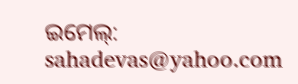ଇମେଲ୍‌: sahadevas@yahoo.com